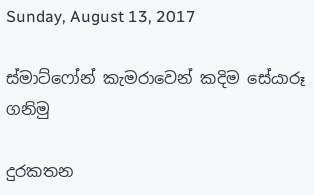Sunday, August 13, 2017

ස්මාට්ෆෝන් කැමරාවෙන් කදිම සේයාරූ ගනිමු

දුරකතන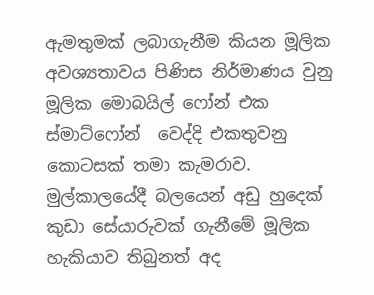ඇමතුමක් ලබාගැනීම කියන මූලික අවශ්‍යතාවය පිණිස නිර්මාණය වුනු මූලික මොබයිල් ෆෝන් එක ස්මාට්ෆෝන්  වෙද්දි එකතුවනු කොටසක් තමා කැමරාව. මුල්කාලයේදී බලයෙන් අඩු හුදෙක් කුඩා සේයාරුවක් ගැනීමේ මූලික හැකියාව තිබුනත් අද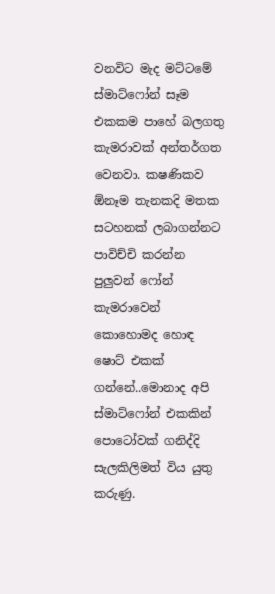වනවිට මැද මට්ටමේ ස්මාට්ෆෝන් සෑම එකකම පාහේ බලගතු කැමරාවක් අන්තර්ගත වෙනවා. කෂණිකව ඕනෑම තැනකදි මතක සටහනක් ලබාගන්නට පාවිච්චි කරන්න පුලුවන් ෆෝන් කැමරාවෙන් කොහොමද හොඳ ෂොට් එකක් ගන්නේ..මොනාද අපි ස්මාට්ෆෝන් එකකින් පොටෝවක් ගනිද්දි සැලකිලිමත් විය යුතු කරුණු.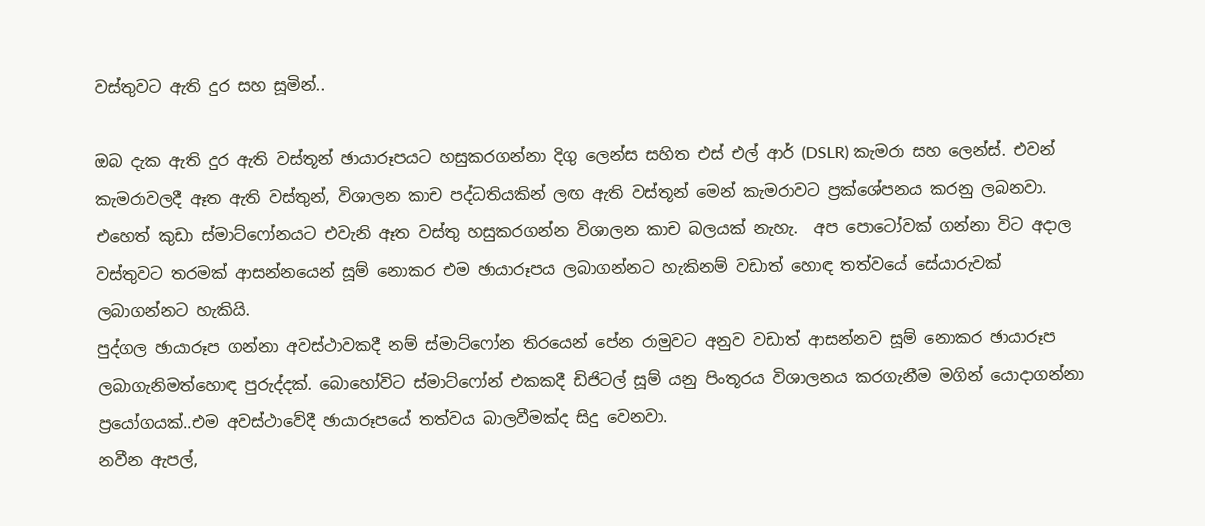වස්තුවට ඇති දුර සහ සූමින්..

ඔබ දැක ඇති දුර ඇති වස්තූන් ඡායාරූපයට හසුකරගන්නා දිගු ලෙන්ස සහිත එස් එල් ආර් (DSLR) කැමරා සහ ලෙන්ස්. එවන් කැමරාවලදී ඈත ඇති වස්තුන්, විශාලන කාච පද්ධතියකින් ලඟ ඇති වස්තූන් මෙන් කැමරාවට ප්‍රක්ශේපනය කරනු ලබනවා. එහෙත් කුඩා ස්මාට්ෆෝනයට එවැනි ඈත වස්තු හසුකරගන්න විශාලන කාච බලයක් නැහැ.  අප පොටෝවක් ගන්නා විට අදාල වස්තුවට තරමක් ආසන්නයෙන් සූම් නොකර එම ඡායාරූපය ලබාගන්නට හැකිනම් වඩාත් හොඳ තත්වයේ සේයාරුවක් ලබාගන්නට හැකියි.
පුද්ගල ඡායාරූප ගන්නා අවස්ථාවකදී නම් ස්මාට්ෆෝන තිරයෙන් පේන රාමුවට අනුව වඩාත් ආසන්නව සූම් නොකර ඡායාරූප ලබාගැනිමත්හොඳ පුරුද්දක්. බොහෝවිට ස්මාට්ෆෝන් එකකදී ඩිජිටල් සූම් යනු පිංතූරය විශාලනය කරගැනීම මගින් යොදාගන්නා ප්‍රයෝගයක්..එම අවස්ථාවේදී ඡායාරූපයේ තත්වය බාලවීමක්ද සිදු වෙනවා.
නවීන ඇපල්,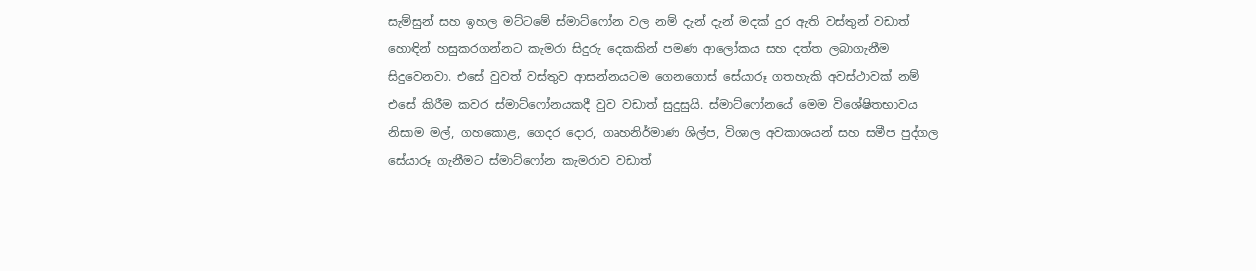සැම්සුන් සහ ඉහල මට්ටමේ ස්මාට්ෆෝන වල නම් දැන් දැන් මදක් දුර ඇති වස්තුන් වඩාත් හොඳින් හසුකරගන්නට කැමරා සිදුරු දෙකකින් පමණ ආලෝකය සහ දත්ත ලබාගැනීම සිදුවෙනවා. එසේ වුවත් වස්තුව ආසන්නයටම ගෙනගොස් සේයාරූ ගතහැකි අවස්ථාවක් නම් එසේ කිරීම කවර ස්මාට්ෆෝනයකදී වුව වඩාත් සුදුසුයි. ස්මාට්ෆෝනයේ මෙම විශේෂිතභාවය නිසාම මල්, ගහකොළ, ගෙදර දොර, ගෘහනිර්මාණ ශිල්ප, විශාල අවකාශයන් සහ සමීප පුද්ගල සේයාරූ ගැනීමට ස්මාට්ෆෝන කැමරාව වඩාත්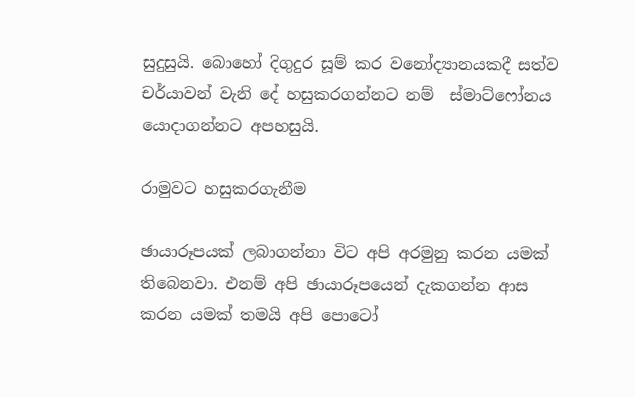සුදුසුයි. බොහෝ දිගුදුර සූම් කර වනෝද්‍යානයකදී සත්ව චර්යාවන් වැනි දේ හසුකරගන්නට නම්  ස්මාට්ෆෝනය යොදාගන්නට අපහසුයි.

රාමුවට හසුකරගැනීම

ඡායාරූපයක් ලබාගන්නා විට අපි අරමුනු කරන යමක් තිබෙනවා. එනම් අපි ඡායාරූපයෙන් දැකගන්න ආස කරන යමක් තමයි අපි පොටෝ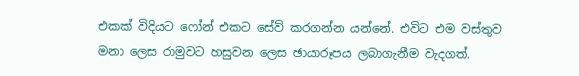එකක් විදියට ෆෝන් එකට සේව් කරගන්න යන්නේ. එවිට එම වස්තුව මනා ලෙස රාමුවට හසුවන ලෙස ඡායාරූපය ලබාගැනීම වැදගත්.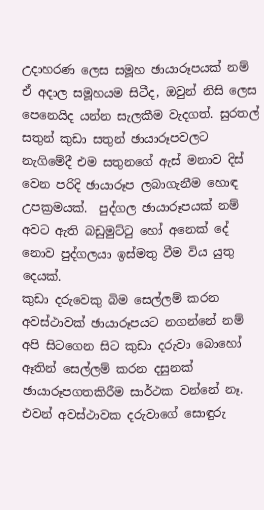උදාහරණ ලෙස සමූහ ඡායාරූපයක් නම් ඒ අදාල සමූහයම සිටීද, ඔවුන් නිසි ලෙස පෙනෙයිද යන්න සැලකීම වැදගත්. සුරතල් සතුන් කුඩා සතුන් ඡායාරූපවලට නැගිමේදී එම සතුනගේ ඇස් මනාව දිස් වෙන පරිදි ඡායාරූප ලබාගැනීම හොඳ උපක්‍රමයක්.  පුද්ගල ඡායාරූපයක් නම් අවට ඇති බඩුමුට්ටු හෝ අනෙක් දේ නොව පුද්ගලයා ඉස්මතු වීම විය යුතු දෙයක්.
කුඩා දරුවෙකු බිම සෙල්ලම් කරන අවස්ථාවක් ඡායාරූපයට නගන්නේ නම් අපි සිටගෙන සිට කුඩා දරුවා බොහෝ ඈතින් සෙල්ලම් කරන දසුනක් ඡායාරූපගතකිරීම සාර්ථක වන්නේ නෑ. එවන් අවස්ථාවක දරුවාගේ සොඳුරු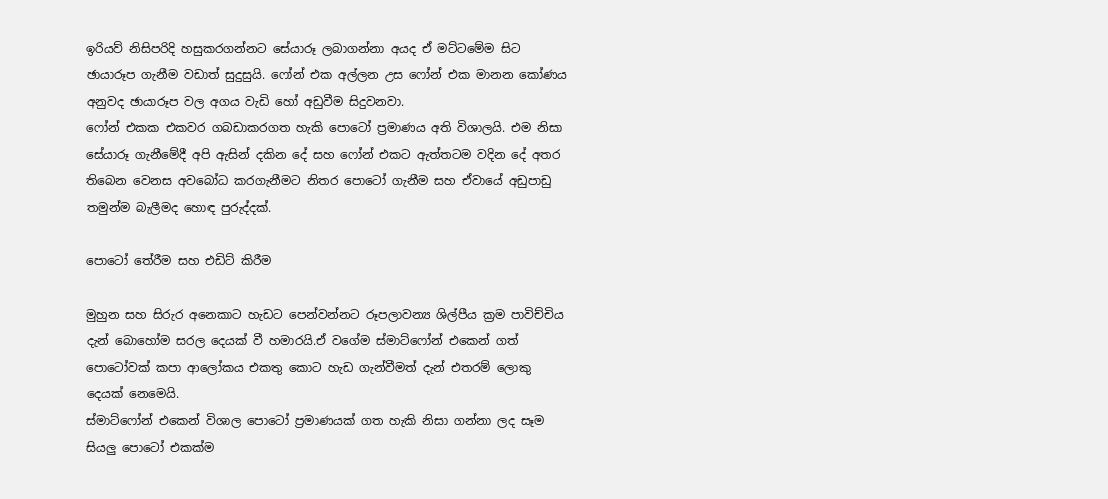ඉරියව් නිසිපරිදි හසුකරගන්නට සේයාරූ ලබාගන්නා අයද ඒ මට්ටමේම සිට ඡායාරූප ගැනීම වඩාත් සුදුසුයි. ෆෝන් එක අල්ලන උස ෆෝන් එක මානන කෝණය අනුවද ඡායාරූප වල අගය වැඩි හෝ අඩුවීම සිදුවනවා.
ෆෝන් එකක එකවර ගබඩාකරගත හැකි පොටෝ ප්‍රමාණය අති විශාලයි. එම නිසා සේයාරූ ගැනීමේදී අපි ඇසින් දකින දේ සහ ෆෝන් එකට ඇත්තටම වදින දේ අතර තිබෙන වෙනස අවබෝධ කරගැනීමට නිතර පොටෝ ගැනීම සහ ඒවායේ අඩුපාඩු තමුන්ම බැලීමද හොඳ පුරුද්දක්.

පොටෝ තේරීම සහ එඩිට් කිරීම

මුහුන සහ සිරුර අනෙකාට හැඩට පෙන්වන්නට රූපලාවන්‍ය ශිල්පීය ක්‍රම පාවිච්චිය දැන් බොහෝම සරල දෙයක් වී හමාරයි.ඒ වගේම ස්මාට්ෆෝන් එකෙන් ගත් පොටෝවක් කපා ආලෝකය එකතු කොට හැඩ ගැන්වීමත් දැන් එතරම් ලොකු දෙයක් නෙමෙයි.
ස්මාට්ෆෝන් එකෙන් විශාල පොටෝ ප්‍රමාණයක් ගත හැකි නිසා ගන්නා ලද සෑම සියලු පොටෝ එකක්ම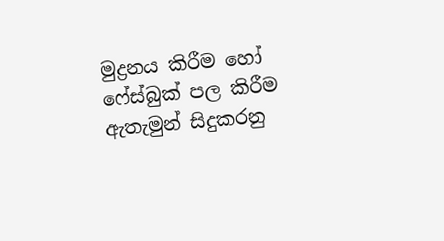මුද්‍රනය කිරීම හෝ ෆේස්බුක් පල කිරීම  ඇතැමුන් සිදුකරනු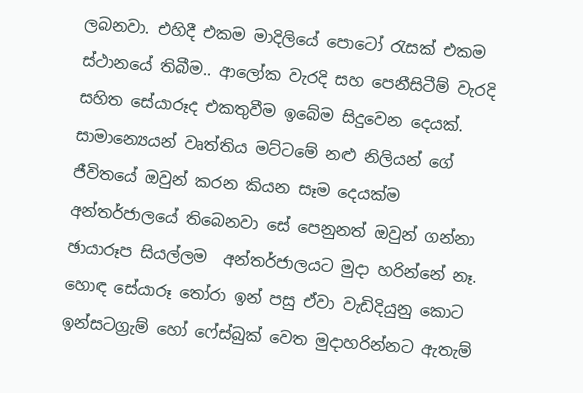ලබනවා. එහිදී එකම මාදිලියේ පොටෝ රැසක් එකම ස්ථානයේ තිබීම.. ආලෝක වැරදි සහ පෙනීසිටීම් වැරදි සහිත සේයාරූද එකතුවීම ඉබේම සිදුවෙන දෙයක්. සාමාන්‍යෙයන් වෘත්තිය මට්ටමේ නළු නිලියන් ගේ ජීවිතයේ ඔවුන් කරන කියන සෑම දෙයක්ම අන්තර්ජාලයේ තිබෙනවා සේ පෙනුනත් ඔවුන් ගන්නා ඡායාරූප සියල්ලම  අන්තර්ජාලයට මුදා හරින්නේ නෑ. හොඳ සේයාරූ තෝරා ඉන් පසු ඒවා වැඩිදියුනු කොට ඉන්සටග්‍රැම් හෝ ෆේස්බුක් වෙත මුදාහරින්නට ඇතැම්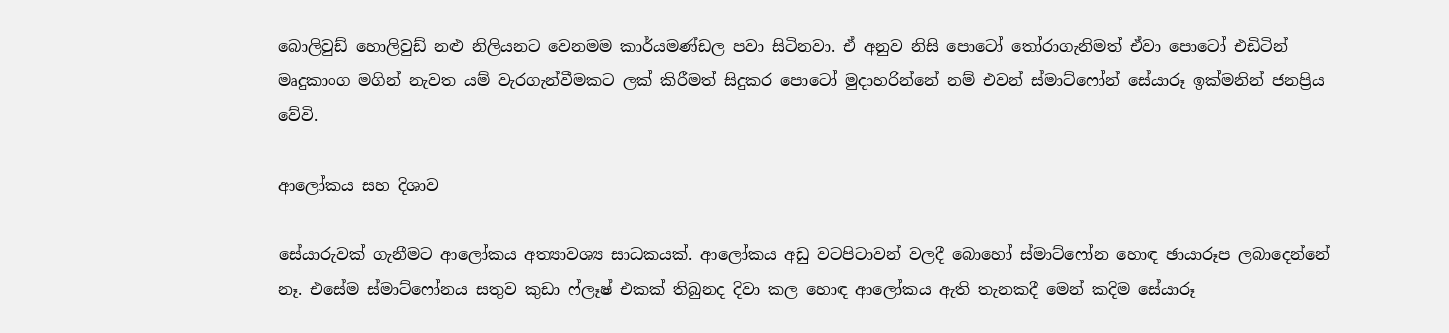බොලිවුඩ් හොලිවුඩ් නළු නිලියනට වෙනමම කාර්යමණ්ඩල පවා සිටිනවා. ඒ අනුව නිසි පොටෝ තෝරාගැනිමත් ඒවා පොටෝ එඩිටින් මෘදුකාංග මගින් නැවත යම් වැරගැන්වීමකට ලක් කිරීමත් සිදුකර පොටෝ මුදාහරින්නේ නම් එවන් ස්මාට්ෆෝන් සේයාරූ ඉක්මනින් ජනප්‍රිය වේවි.

ආලෝකය සහ දිශාව

සේයාරුවක් ගැනීමට ආලෝකය අත්‍යාවශ්‍ය සාධකයක්. ආලෝකය අඩු වටපිටාවන් වලදී බොහෝ ස්මාට්ෆෝන හොඳ ඡායාරූප ලබාදෙන්නේ නෑ. එසේම ස්මාට්ෆෝනය සතුව කුඩා ෆ්ලෑෂ් එකක් තිබුනද දිවා කල හොඳ ආලෝකය ඇති තැනකදී මෙන් කදිම සේයාරූ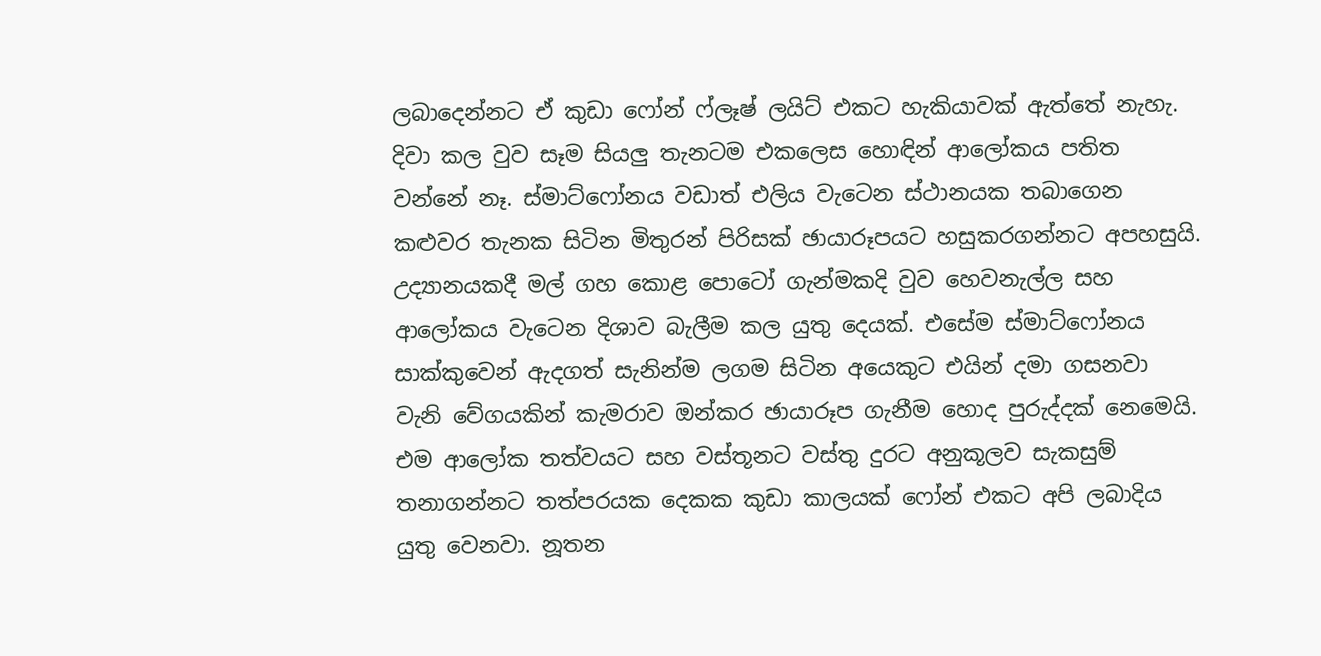ලබාදෙන්නට ඒ කුඩා ෆෝන් ෆ්ලෑෂ් ලයිට් එකට හැකියාවක් ඇත්තේ නැහැ.
දිවා කල වුව සෑම සියලු තැනටම එකලෙස හොඳින් ආලෝකය පතිත වන්නේ නෑ. ස්මාට්ෆෝනය වඩාත් එලිය වැටෙන ස්ථානයක තබාගෙන  කළුවර තැනක සිටින මිතුරන් පිරිසක් ඡායාරූපයට හසුකරගන්නට අපහසුයි. උද්‍යානයකදී මල් ගහ කොළ පොටෝ ගැන්මකදි වුව හෙවනැල්ල සහ ආලෝකය වැටෙන දිශාව බැලීම කල යුතු දෙයක්. එසේම ස්මාට්ෆෝනය සාක්කුවෙන් ඇදගත් සැනින්ම ලගම සිටින අයෙකුට එයින් දමා ගසනවා වැනි වේගයකින් කැමරාව ඔන්කර ඡායාරූප ගැනීම හොද පුරුද්දක් නෙමෙයි. එම ආලෝක තත්වයට සහ වස්තූනට වස්තු දුරට අනුකූලව සැකසුම් තනාගන්නට තත්පරයක දෙකක කුඩා කාලයක් ෆෝන් එකට අපි ලබාදිය යුතු වෙනවා. නූතන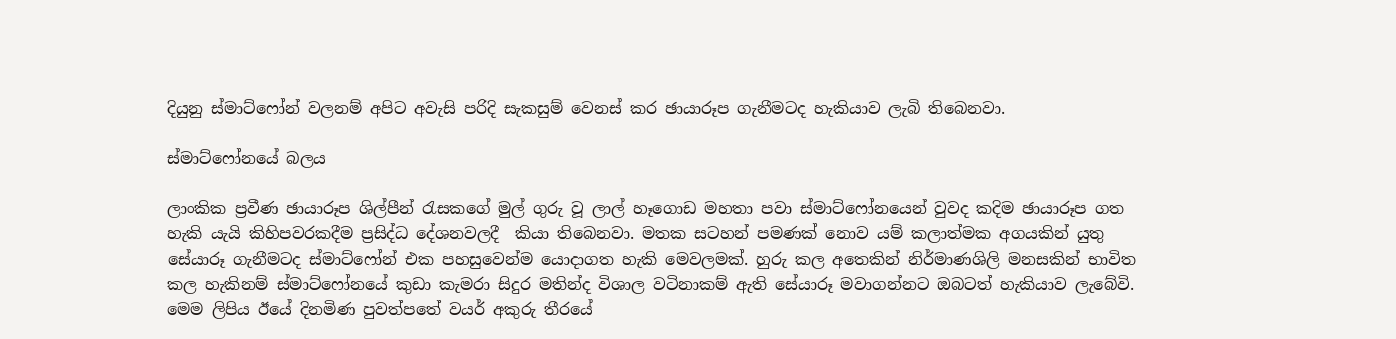දියුනු ස්මාට්ෆෝන් වලනම් අපිට අවැසි පරිදි සැකසුම් වෙනස් කර ඡායාරූප ගැනීමටද හැකියාව ලැබි තිබෙනවා.

ස්මාට්ෆෝනයේ බලය

ලාංකික ප්‍රවීණ ඡායාරූප ශිල්පීන් රැසකගේ මුල් ගුරු වූ ලාල් හෑගොඩ මහතා පවා ස්මාට්ෆෝනයෙන් වුවද කදිම ඡායාරූප ගත හැකි යැයි කිහිපවරකදීම ප්‍රසිද්ධ දේශනවලදී  කියා තිබෙනවා. මතක සටහන් පමණක් නොව යම් කලාත්මක අගයකින් යුතු සේයාරූ ගැනීමටද ස්මාට්ෆෝන් එක පහසුවෙන්ම යොදාගත හැකි මෙවලමක්. හුරු කල අතෙකින් නිර්මාණශිලි මනසකින් භාවිත කල හැකිනම් ස්මාට්ෆෝනයේ කුඩා කැමරා සිදුර මතින්ද විශාල වටිනාකම් ඇති සේයාරූ මවාගන්නට ඔබටත් හැකියාව ලැබේවි.
මෙම ලිපිය ඊයේ දිනමිණ පුවත්පතේ වයර් අකුරු තීරයේ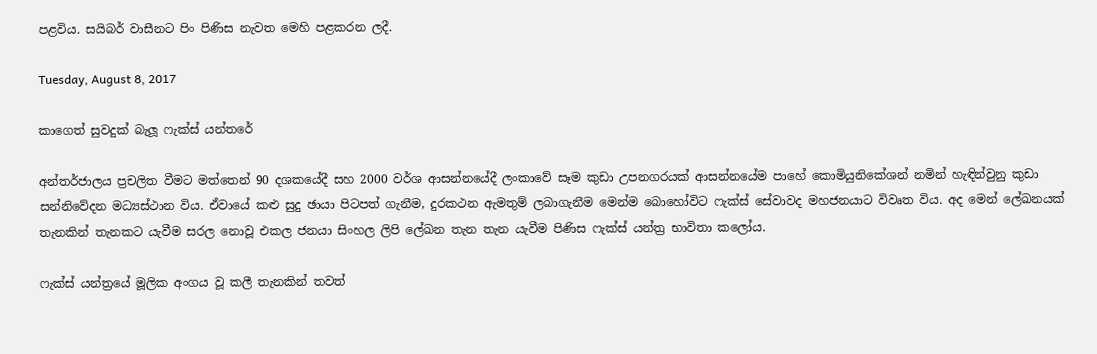පළවිය. සයිබර් වාසීනට පිං පිණිස නැවත මෙහි පළකරන ලදී.

Tuesday, August 8, 2017

කාගෙත් සුවදුක් බැලූ ෆැක්ස් යන්තරේ

අන්තර්ජාලය ප්‍රචලිත වීමට මත්තෙන් 90 දශකයේදී සහ 2000 වර්ශ ආසන්නයේදී ලංකාවේ සෑම කුඩා උපනගරයක් ආසන්නයේම පාහේ කොමියුනිකේශන් නමින් හැඳින්වුනු කුඩා සන්නිවේදන මධ්‍යස්ථාන විය. ඒවායේ කළු සුදු ඡායා පිටපත් ගැනීම, දුරකථන ඇමතුම් ලබාගැනීම මෙන්ම බොහෝවිට ෆැක්ස් සේවාවද මහජනයාට විවෘත විය. අද මෙන් ලේඛනයක් තැනකින් තැනකට යැවීම සරල නොවූ එකල ජනයා සිංහල ලිපි ලේඛන තැන තැන යැවීම පිණිස ෆැක්ස් යන්ත්‍ර භාවිතා කලෝය.

ෆැක්ස් යන්ත්‍රයේ මූලික අංගය වූ කලී තැනකින් තවත්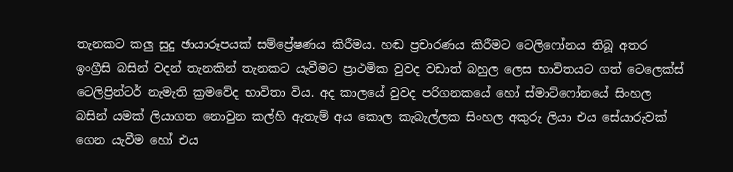තැනකට කලු සුදු ඡායාරූපයක් සම්ප්‍රේෂණය කිරීමය. හඬ ප්‍රචාරණය කිරීමට ටෙලිෆෝනය තිබූ අතර ඉංග්‍රීසි බසින් වදන් තැනකින් තැනකට යැවීමට ප්‍රාථමික වුවද වඩාත් බහුල ලෙස භාවිතයට ගත් ටෙලෙක්ස් ටෙලිප්‍රින්ටර් නැමැති ක්‍රමවේද භාවිතා විය. අද කාලයේ වුවද පරිගනකයේ හෝ ස්මාට්ෆෝනයේ සිංහල බසින් යමක් ලියාගත නොවුන කල්හි ඇතැම් අය කොල කැබැල්ලක සිංහල අකුරු ලියා එය සේයාරුවක් ගෙන යැවීම හෝ එය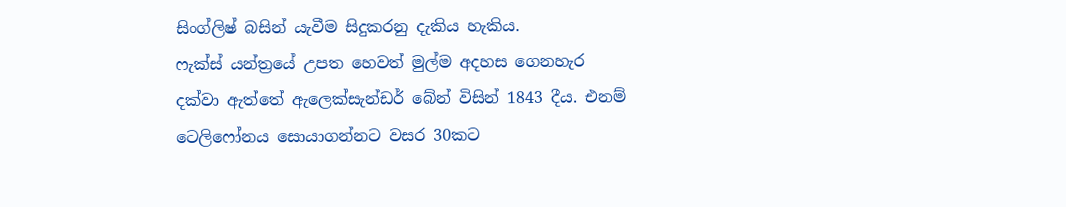සිංග්ලිෂ් බසින් යැවීම සිදුකරනු දැකිය හැකිය.
ෆැක්ස් යන්ත්‍රයේ උපත හෙවත් මුල්ම අදහස ගෙනහැර දක්වා ඇත්තේ ඇලෙක්සැන්ඩර් බේන් විසින් 1843 දීය. එනම් ටෙලිෆෝනය සොයාගන්නට වසර 30කට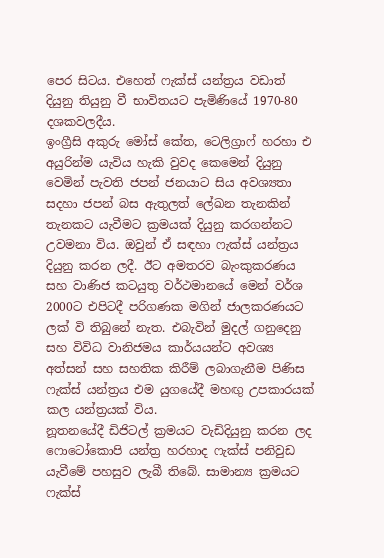පෙර සිටය. එහෙත් ෆැක්ස් යන්ත්‍රය වඩාත් දියුනු තියුනු වී භාවිතයට පැමිණියේ 1970-80 දශකවලදීය.
ඉංග්‍රීසි අකුරු මෝස් කේත, ටෙලිග්‍රාෆ් හරහා එ අයුරින්ම යැවිය හැකි වුවද කෙමෙන් දියුනු වෙමින් පැවති ජපන් ජනයාට සිය අවශ්‍යතා සදහා ජපන් බස ඇතුලත් ලේඛන තැනකින් තැනකට යැවීමට ක්‍රමයක් දියුනු කරගන්නට උවමනා විය. ඔවුන් ඒ සඳහා ෆැක්ස් යන්ත්‍රය දියුනු කරන ලදී. ඊට අමතරව බැංකුකරණය සහ වාණිජ කටයුතු වර්ථමානයේ මෙන් වර්ශ 2000ට එපිටදී පරිගණක මගින් ජාලකරණයට ලක් වි තිබුනේ නැත. එබැවින් මුදල් ගනුදෙනු සහ විවිධ වානිජමය කාර්යයන්ට අවශ්‍ය අත්සන් සහ සහතික කිරීම් ලබාගැනීම පිණිස ෆැක්ස් යන්ත්‍රය එම යුගයේදී මහඟු උපකාරයක් කල යන්ත්‍රයක් විය.
නූතනයේදී ඩිජිටල් ක්‍රමයට වැඩිදියුනු කරන ලද ෆොටෝකොපි යන්ත්‍ර හරහාද ෆැක්ස් පනිවුඩ යැවීමේ පහසුව ලැබී තිබේ. සාමාන්‍ය ක්‍රමයට  ෆැක්ස්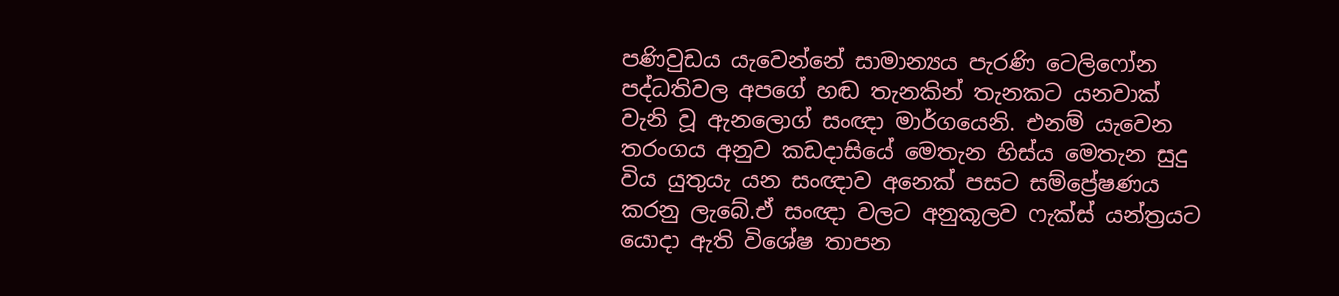පණිවුඩය යැවෙන්නේ සාමාන්‍යය පැරණි ටෙලිෆෝන පද්ධතිවල අපගේ හඬ තැනකින් තැනකට යනවාක් වැනි වූ ඇනලොග් සංඥා මාර්ගයෙනි. එනම් යැවෙන තරංගය අනුව කඩදාසියේ මෙතැන හිස්ය මෙතැන සුදු විය යුතුයැ යන සංඥාව අනෙක් පසට සම්ප්‍රේෂණය කරනු ලැබේ.ඒ සංඥා වලට අනුකූලව ෆැක්ස් යන්ත්‍රයට යොදා ඇති විශේෂ තාපන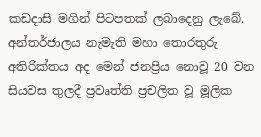කඩදාසි මගින් පිටපතක් ලබාදෙනු ලැබේ.
අන්තර්ජාලය නැමැති මහා තොරතුරු අතිරික්තය අද මෙන් ජනප්‍රිය නොවූ 20 වන සියවස තුලදී ප්‍රවෘත්ති ප්‍රචලිත වූ මූලික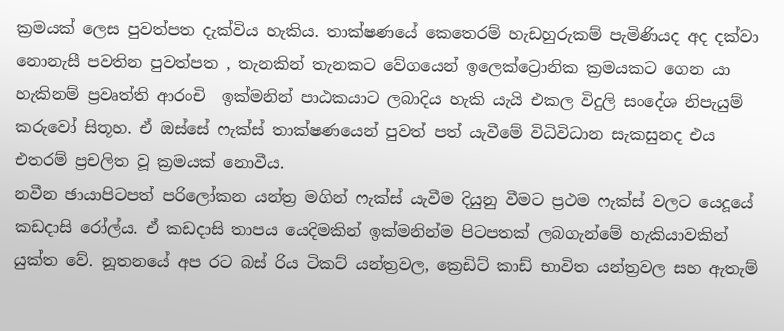ක්‍රමයක් ලෙස පුවත්පත දැක්විය හැකිය. තාක්ෂණයේ කෙතෙරම් හැඩහුරුකම් පැමිණියද අද දක්වා නොනැසී පවතින පුවත්පත , තැනකින් තැනකට වේගයෙන් ඉලෙක්ට්‍රොනික ක්‍රමයකට ගෙන යා හැකිනම් ප්‍රවෘත්ති ආරංචි  ඉක්මනින් පාඨකයාට ලබාදිය හැකි යැයි එකල විදුලි සංදේශ නිපැයුම් කරුවෝ සිතූහ. ඒ ඔස්සේ ෆැක්ස් තාක්ෂණයෙන් පුවත් පත් යැවීමේ විධිවිධාන සැකසුනද එය එතරම් ප්‍රචලිත වූ ක්‍රමයක් නොවීය.
නවීන ඡායාපිටපත් පරිලෝකන යන්ත්‍ර මගින් ෆැක්ස් යැවීම දියුනු වීමට ප්‍රථම ෆැක්ස් වලට යෙදූයේ කඩදාසි රෝල්ය. ඒ කඩදාසි තාපය යෙදිමකින් ඉක්මනින්ම පිටපතක් ලබගැන්මේ හැකියාවකින් යුක්ත වේ. නූතනයේ අප රට බස් රිය ටිකට් යන්ත්‍රවල, ක්‍රෙඩිට් කාඩ් භාවිත යන්ත්‍රවල සහ ඇතැම්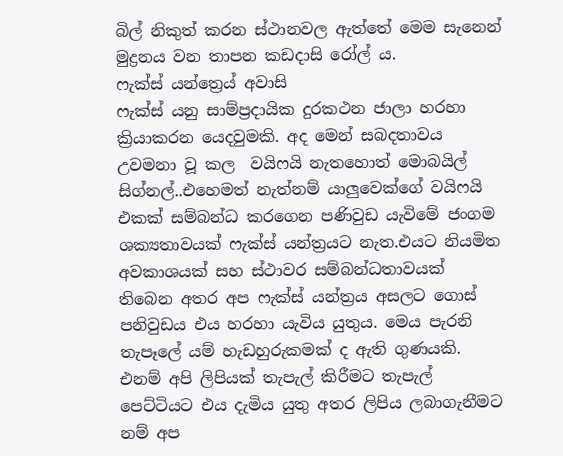බිල් නිකුත් කරන ස්ථානවල ඇත්තේ මෙම සැනෙන් මුද්‍රනය වන තාපන කඩදාසි රෝල් ය.
ෆැක්ස් යන්ත්‍රෙය් අවාසි
ෆැක්ස් යනු සාම්ප්‍රදායික දුරකථන ජාලා හරහා ක්‍රියාකරන යෙදවුමකි. අද මෙන් සබදතාවය උවමනා වූ කල  වයිෆයි නැතහොත් මොබයිල් සිග්නල්..එහෙමත් නැත්නම් යාලුවෙක්ගේ වයිෆයි එකක් සම්බන්ධ කරගෙන පණිවුඩ යැවිමේ ජංගම ශක්‍යතාවයක් ෆැක්ස් යන්ත්‍රයට නැත.එයට නියමිත අවකාශයක් සහ ස්ථාවර සම්බන්ධතාවයක් තිබෙන අතර අප ෆැක්ස් යන්ත්‍රය අසලට ගොස් පනිවුඩය එය හරහා යැවිය යුතුය. මෙය පැරනි තැපෑලේ යම් හැඩහුරුකමක් ද ඇති ගුණයකි. එනම් අපි ලිපියක් තැපැල් කිරීමට තැපැල් පෙට්ටියට එය දැමිය යුතු අතර ලිපිය ලබාගැනීමට නම් අප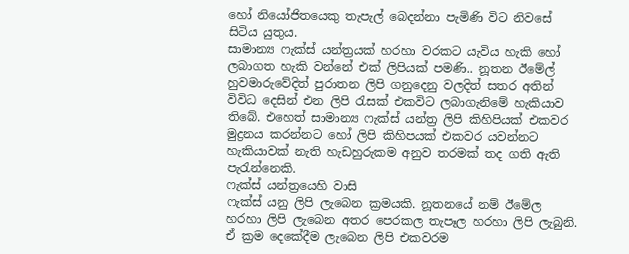හෝ නියෝජිතයෙකු තැපැල් බෙදන්නා පැමිණි විට නිවසේ සිටිය යුතුය.
සාමාන්‍ය ෆැක්ස් යන්ත්‍රයක් හරහා වරකට යැවිය හැකි හෝ ලබාගත හැකි වන්නේ එක් ලිපියක් පමණි.. නූතන ඊමේල් හුවමාරුවේදිත් පුරාතන ලිපි ගනුදෙනු වලදිත් සතර අතින් විවිධ දෙසින් එන ලිපි රැසක් එකවිට ලබාගැනිමේ හැකියාව තිබේ. එහෙත් සාමාන්‍ය ෆැක්ස් යන්ත්‍ර ලිපි කිහිපියක් එකවර මුද්‍රනය කරන්නට හෝ ලිපි කිහිපයක් එකවර යවන්නට හැකියාවක් නැති හැඩහුරුකම අනුව තරමක් තද ගති ඇති පැරැන්නෙකි.
ෆැක්ස් යන්ත්‍රයෙහි වාසි
ෆැක්ස් යනු ලිපි ලැබෙන ක්‍රමයකි. නූතනයේ නම් ඊමේල හරහා ලිපි ලැබෙන අතර පෙරකල තැපෑල හරහා ලිපි ලැබුනි. ඒ ක්‍රම දෙකේදීම ලැබෙන ලිපි එකවරම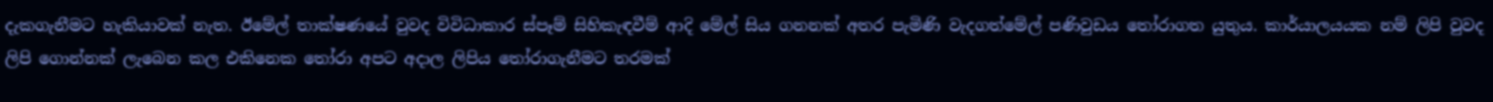දැකගැනීමට හැකියාවක් නැත. ඊමේල් තාක්ෂණයේ වුවද විවිධාකාර ස්පෑම් සිහිකැඳවීම් ආදි මේල් සිය ගනනක් අතර පැමිණි වැදගත්මේල් පණිවුඩය තෝරාගත යුතුය. කාර්යාලයයක නම් ලිපි වුවද ලිපි ගොන්නක් ලැබෙන කල එකිනෙක තෝරා අපට අදාල ලිපිය තෝරාගැනීමට තරමක්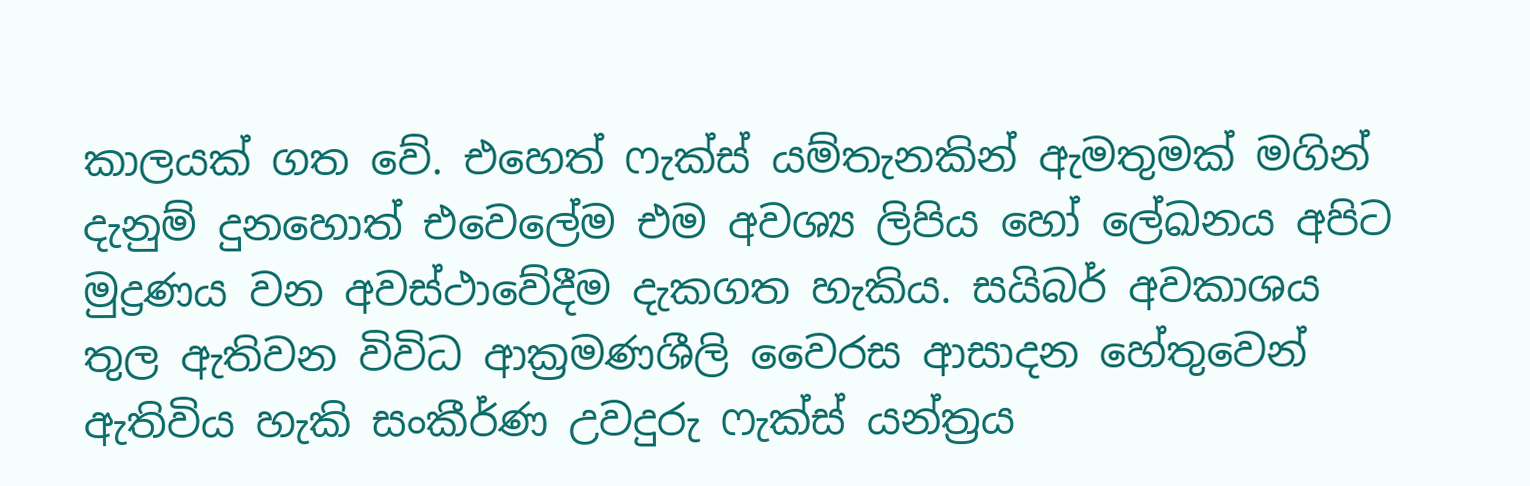කාලයක් ගත වේ. එහෙත් ෆැක්ස් යම්තැනකින් ඇමතුමක් මගින් දැනුම් දුනහොත් එවෙලේම එම අවශ්‍ය ලිපිය හෝ ලේඛනය අපිට මුද්‍රණය වන අවස්ථාවේදීම දැකගත හැකිය. සයිබර් අවකාශය තුල ඇතිවන විවිධ ආක්‍රමණශීලි වෛරස ආසාදන හේතුවෙන් ඇතිවිය හැකි සංකීර්ණ උවදුරු ෆැක්ස් යන්ත්‍රය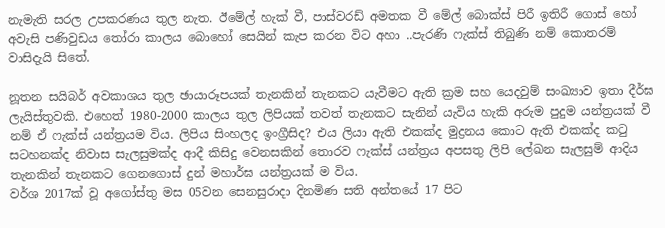නැමැති සරල උපකරණය තුල නැත. ඊමේල් හැක් වී, පාස්වරඩ් අමතක වී මේල් බොක්ස් පිරී ඉතිරී ගොස් හෝ අවැසි පණිවුඩය තෝරා කාලය බොහෝ සෙයින් කැප කරන විට අහා ..පැරණි ෆැක්ස් තිබුණි නම් කොතරම් වාසිදැයි සිතේ.

නූතන සයිබර් අවකාශය තුල ඡායාරූපයක් තැනකින් තැනකට යැවීමට ඇති ක්‍රම සහ යෙදවුම් සංඛ්‍යාව ඉතා දීර්ඝ ලැයිස්තුවකි. එහෙත් 1980-2000 කාලය තුල ලිපියක් තවත් තැනකට සැනින් යැවිය හැකි අරුම පුදුම යන්ත්‍රයක් වී නම් ඒ ෆැක්ස් යන්ත්‍රයම විය. ලිපිය සිංහලද ඉංග්‍රීසිද? එය ලියා ඇති එකක්ද මුද්‍රනය කොට ඇති එකක්ද කටු සටහනක්ද නිවාස සැලසුමක්ද ආදී කිසිදු වෙනසකින් තොරව ෆැක්ස් යන්ත්‍රය අපසතු ලිපි ලේඛන සැලසුම් ආදිය තැනකින් තැනකට ගෙනගොස් දුන් මහාර්ඝ යන්ත්‍රයක් ම විය.
වර්ශ 2017ක් වූ අගෝස්තු මස 05වන සෙනසුරාදා දිනමිණ සති අන්තයේ 17 පිට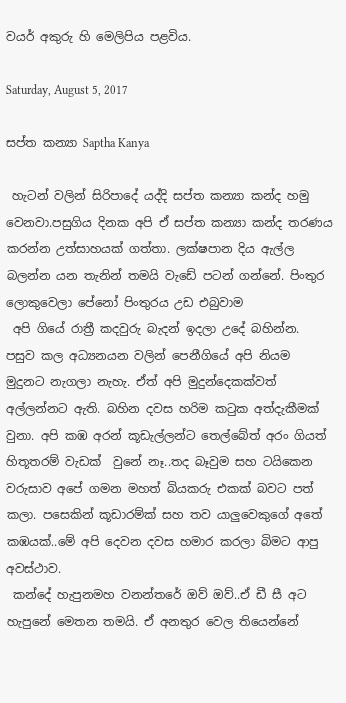වයර් අකුරු හි මෙලිපිය පළවිය.

Saturday, August 5, 2017

සප්ත කන්‍යා Saptha Kanya

 හැටන් වලින් සිරිපාදේ යද්දි සප්ත කන්‍යා කන්ද හමු වෙනවා.පසුගිය දිනක අපි ඒ සප්ත කන්‍යා කන්ද තරණය කරන්න උත්සාහයක් ගත්තා. ලක්ෂපාන දිය ඇල්ල බලන්න යන තැනින් තමයි වැඩේ පටන් ගන්නේ. පිංතුර ලොකුවෙලා පේනෝ පිංතුරය උඩ එබුවාම
 අපි ගියේ රාත්‍රී කදවුරු බැදන් ඉදලා උදේ බහින්න. පසුව කල අධ්‍යනයන වලින් පෙනීගියේ අපි නියම මුදුනට නැගලා නැහැ. ඒත් අපි මුදුන්දෙකක්වත් අල්ලන්නට ඇති. බහින දවස හරිම කටුක අත්දැකීමක් වුනා. අපි කඹ අරන් කූඩැල්ලන්ට තෙල්බේත් අරං ගියත් හිතූතරම් වැඩක්  වුනේ නෑ..තද බෑවුම සහ ටයිකෙන වරුසාව අපේ ගමන මහත් බියකරු එකක් බවට පත් කලා. පසෙකින් කූඩාරම්ක් සහ තව යාලුවෙකුගේ අතේ කඹයක්..මේ අපි දෙවන දවස හමාර කරලා බිමට ආපු අවස්ථාව.
 කන්දේ හැපුනමහ වනන්තරේ ඔව් ඔව්..ඒ ඩී සී අට හැපුනේ මෙතන තමයි. ඒ අනතුර වෙල තියෙන්නේ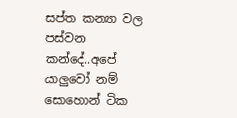සප්ත කන්‍යා වල පස්වන කන්දේ..අපේ යාලුවෝ නම් සොහොන් ටික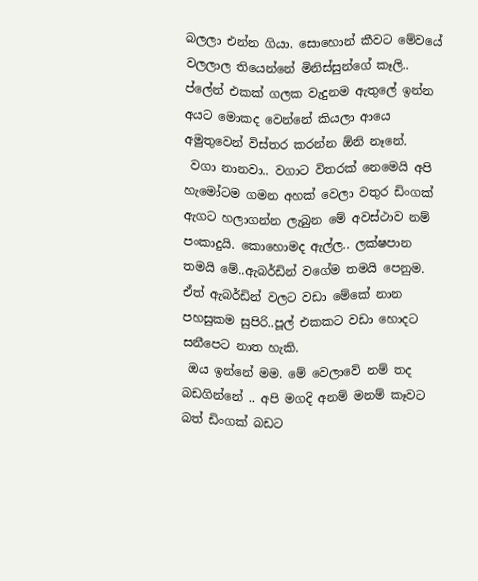බලලා එන්න ගියා. සොහොන් කීවට මේවයේ වලලාල තියෙන්නේ මිනිස්සුන්ගේ කෑලි.. ප්ලේන් එකක් ගලක වැදුනම ඇතුලේ ඉන්න අයට මොකද වෙන්නේ කියලා ආයෙ අමුතුවෙන් විස්තර කරන්න ඕනි නෑනේ.
 වගා නානවා.. වගාට විතරක් නෙමෙයි අපි හැමෝටම ගමන අහක් වෙලා වතුර ඩිංගක් ඇගට හලාගන්න ලැබුන මේ අවස්ථාව නම් පංකාදුයි. කොහොමද ඇල්ල.. ලක්ෂපාන තමයි මේ..ඇබර්ඩින් වගේම තමයි පෙනුම. ඒත් ඇබර්ඩින් වලට වඩා මේකේ නාන පහසුකම සුපිරි..පූල් එකකට වඩා හොදට සනීපෙට නාත හැකි.
 ඔය ඉන්නේ මම. මේ වෙලාවේ නම් තද බඩගින්නේ .. අපි මගදි අනම් මනම් කෑවට බත් ඩිංගක් බඩට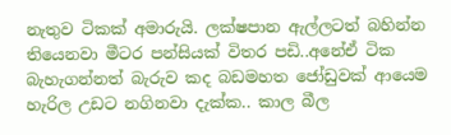නැතුව ටිකක් අමාරුයි. ලක්ෂපාන ඇල්ලටත් බහින්න තියෙනවා මීටර පන්සියක් විතර පඩි..අනේඒ ටික බැහැගන්නත් බැරුව කද බඩමහත ජෝඩුවක් ආයෙම හැරිල උඩට නගිනවා දැක්ක.. කාල බීල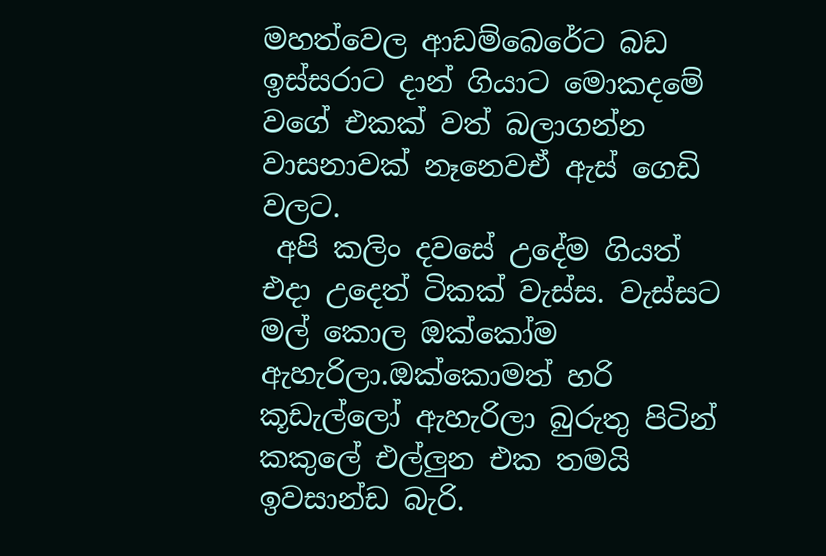මහත්වෙල ආඩම්බෙරේට බඩ ඉස්සරාට දාන් ගියාට මොකදමේ වගේ එකක් වත් බලාගන්න වාසනාවක් නෑනෙවඒ ඇස් ගෙඩි වලට.
 අපි කලිං දවසේ උදේම ගියත් එදා උදෙත් ටිකක් වැස්ස. වැස්සට මල් කොල ඔක්කෝම ඇහැරිලා.ඔක්කොමත් හරි කූඩැල්ලෝ ඇහැරිලා බුරුතු පිටින් කකුලේ එල්ලුන එක තමයි ඉවසාන්ඩ බැරි.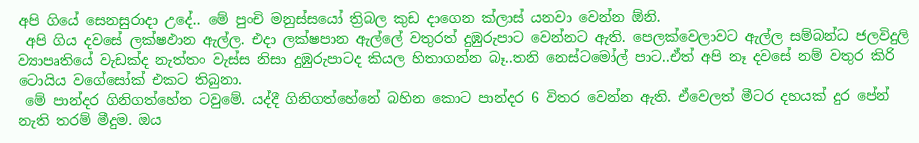අපි ගියේ සෙනසුරාදා උදේ.. මේ පුංචි මනුස්සයෝ ත්‍රිබල කුඩ දාගෙන ක්ලාස් යනවා වෙන්න ඕනි.
 අපි ගිය දවසේ ලක්ෂඵාන ඇල්ල. එදා ලක්ෂපාන ඇල්ලේ වතුරත් දුඹුරුපාට වෙන්නට ඇති. පෙලක්වෙලාවට ඇල්ල සම්බන්ධ ජලවිදුලි ව්‍යාපෘතියේ වැඩක්ද නැත්තං වැස්ස නිසා දුඹුරුපාටද කියල හිතාගන්න බෑ..තනි නෙස්ටමෝල් පාට..ඒත් අපි නෑ දවසේ නම් වතුර කිරි ටොයිය වගේසෝක් එකට තිබුනා.
 මේ පාන්දර ගිනිගත්හේන ටවුමේ. යද්දී ගිනිගත්හේනේ බහින කොට පාන්දර 6 විතර වෙන්න ඇති. ඒවෙලත් මීටර දහයක් දුර පේන් නැති තරම් මීදුම. ඔය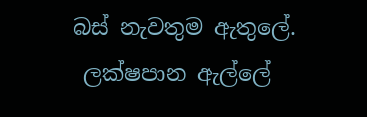බස් නැවතුම ඇතුලේ.
 ලක්ෂපාන ඇල්ලේ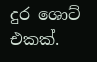දුර ශොට් එකක්.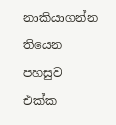නාකියාගන්න තියෙන පහසුව එක්ක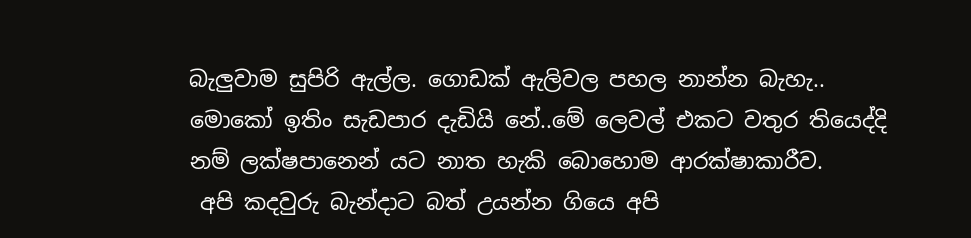බැලුවාම සුපිරි ඇල්ල. ගොඩක් ඇලිවල පහල නාන්න බැහැ.. මොකෝ ඉතිං සැඩපාර දැඩියි නේ..මේ ලෙවල් එකට වතුර තියෙද්දි නම් ලක්ෂපානෙන් යට නාත හැකි බොහොම ආරක්ෂාකාරීව.
 අපි කදවුරු බැන්දාට බත් උයන්න ගියෙ අපි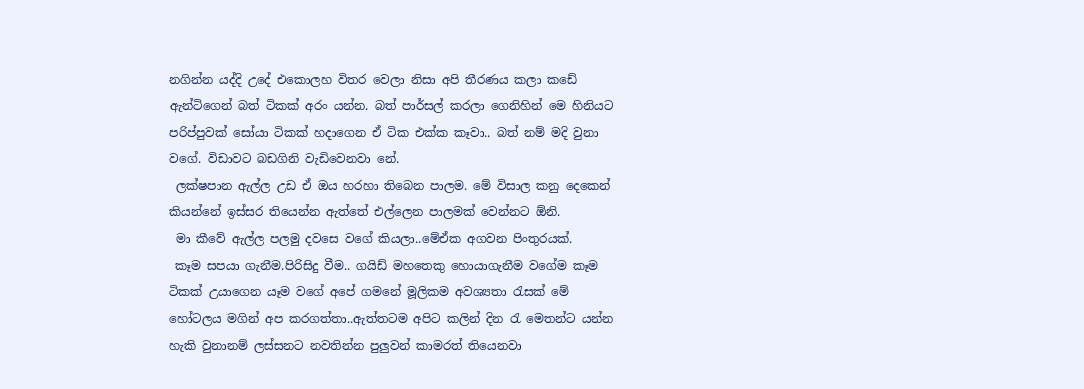නගින්න යද්දි උදේ එකොලහ විතර වෙලා නිසා අපි තීරණය කලා කඩේ ඇන්ටිගෙන් බත් ටිකක් අරං යන්න. බත් පාර්සල් කරලා ගෙනිහින් මෙ හිනියට පරිප්පුවක් සෝයා ටිකක් හදාගෙන ඒ ටික එක්ක කෑවා.. බත් නම් මදි වුනා වගේ. විඩාවට බඩගිනි වැඩිවෙනවා නේ.
 ලක්ෂපාන ඇල්ල උඩ ඒ ඔය හරහා තිබෙන පාලම. මේ විසාල කනු දෙකෙන් කියන්නේ ඉස්සර තියෙන්න ඇත්තේ එල්ලෙන පාලමක් වෙන්නට ඕනි.
 මා කීවේ ඇල්ල පලමු දවසෙ වගේ කියලා..මේඒක අගවන පිංතුරයක්.
 කෑම සපයා ගැනීම.පිරිසිදු වීම.. ගයිඩ් මහතෙකු හොයාගැනීම වගේම කෑම ටිකක් උයාගෙන යෑම වගේ අපේ ගමනේ මූලිකම අවශ්‍යතා රැසක් මේ හෝටලය මගින් අප කරගත්තා..ඇත්තටම අපිට කලින් දින රැ මෙතන්ට යන්න හැකි වුනානම් ලස්සනට නවතින්න පුලුවන් කාමරත් තියෙනවා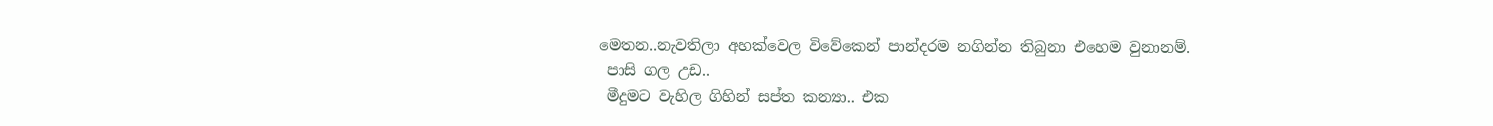මෙතන..නැවතිලා අහක්වෙල විවේකෙන් පාන්දරම නගින්න තිබුනා එහෙම වුනානම්.
 පාසි ගල උඩ..
 මීදුමට වැහිල ගිහින් සප්ත කන්‍යා.. එක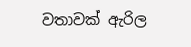වතාවක් ඇරිල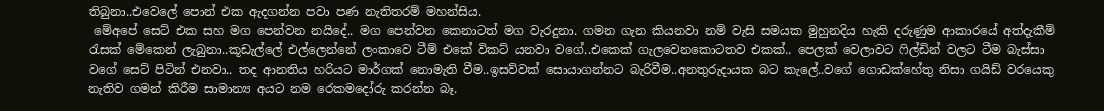තිබුනා..එවෙලේ පොන් එක ඇදගන්න පවා පණ නැතිතරම් මහන්සිය.
 මේඅපේ සෙට් එක සහ මග පෙන්වන නයිදේ.. මග පෙන්වන කෙනාටත් මග වැරදුනා. ගමන ගැන කියනවා නම් වැසි සමයක මුහුනදිය හැකි දරුණුම ආකාරයේ අත්දැකීම් රැසක් මේකෙන් ලැබුනා..කූඩැල්ලේ එල්ලෙන්නේ ලංකාවෙ ටීම් එකේ විකට් යනවා වගේ..එකෙක් ගැලවෙනකොටතව එකක්.. පෙලක් වෙලාවට ෆිල්ඩින් වලට ටීම බැස්සා වගේ සෙට් පිටින් එනවා.. තද ආනතිය හරියට මාර්ගක් නොමැති වීම..ඉසව්වක් සොයාගන්නට බැරිවීම..අනතුරුදායක බට කැලේ..වගේ ගොඩක්හේතු නිසා ගයිඩ් වරයෙකු නැතිව ගමන් කිරීම සාමාන්‍ය අයට නම රෙකමදෝරු කරන්න බෑ.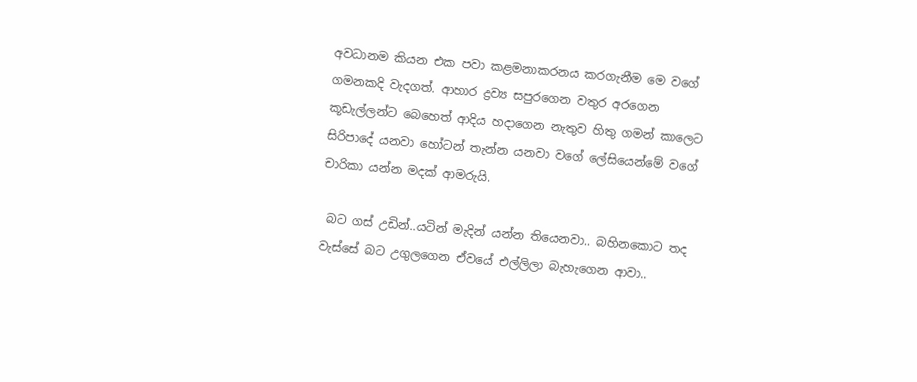අවධානම කියන එක පවා කළමනාකරනය කරගැනීම මෙ වගේ ගමනකදි වැදගත්. ආහාර ද්‍රව්‍ය සපුරගෙන වතුර අරගෙන කූඩැල්ලන්ට බෙහෙත් ආදිය හදාගෙන නැතුව හිතු ගමන් කාලෙට සිරිපාදේ යනවා හෝටන් තැන්න යනවා වගේ ලේසියෙන්මේ වගේ චාරිකා යන්න මදක් ආමරුයි.

 බට ගස් උඩින්..යටින් මැදින් යන්න තියෙනවා.. බහිනකොට තද වැස්සේ බට උගුලගෙන ඒවයේ එල්ලිලා බැහැගෙන ආවා..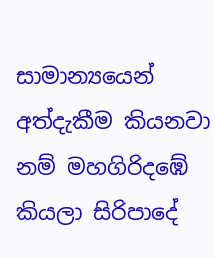සාමාන්‍යයෙන් අත්දැකීම කියනවා නම් මහගිරිදඹේ කියලා සිරිපාදේ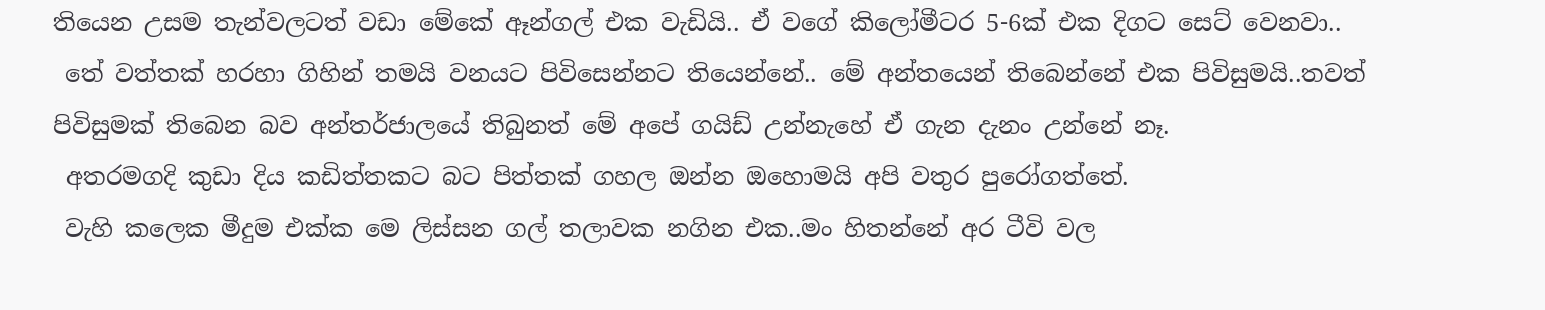තියෙන උසම තැන්වලටත් වඩා මේකේ ඈන්ගල් එක වැඩියි.. ඒ වගේ කිලෝමීටර 5-6ක් එක දිගට සෙට් වෙනවා..
 තේ වත්තක් හරහා ගිහින් තමයි වනයට පිවිසෙන්නට තියෙන්නේ.. මේ අන්තයෙන් තිබෙන්නේ එක පිවිසුමයි..තවත් පිවිසුමක් තිබෙන බව අන්තර්ජාලයේ තිබුනත් මේ අපේ ගයිඩ් උන්නැහේ ඒ ගැන දැනං උන්නේ නෑ.
 අතරමගදි කුඩා දිය කඩිත්තකට බට පිත්තක් ගහල ඔන්න ඔහොමයි අපි වතුර පුරෝගත්තේ.
 වැහි කලෙක මීදුම එක්ක මෙ ලිස්සන ගල් තලාවක නගින එක..මං හිතන්නේ අර ටීවි වල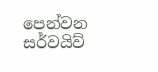පෙන්වන සර්වයිව්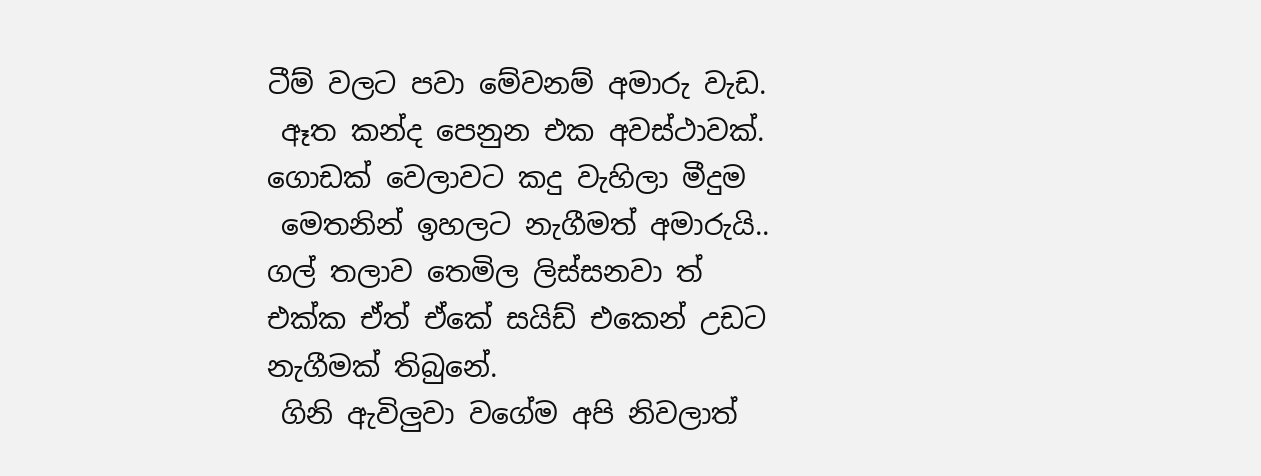ටීම් වලට පවා මේවනම් අමාරු වැඩ.
 ඈත කන්ද පෙනුන එක අවස්ථාවක්. ගොඩක් වෙලාවට කදු වැහිලා මීදුම
 මෙතනින් ඉහලට නැගීමත් අමාරුයි.. ගල් තලාව තෙමිල ලිස්සනවා ත් එක්ක ඒත් ඒකේ සයිඩ් එකෙන් උඩට නැගීමක් තිබුනේ.
 ගිනි ඇවිලුවා වගේම අපි නිවලාත්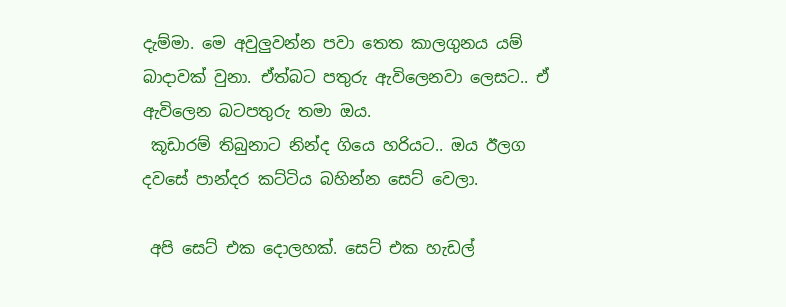දැම්මා. මෙ අවුලුවන්න පවා තෙත කාලගුනය යම් බාදාවක් වුනා. ඒත්බට පතුරු ඇවිලෙනවා ලෙසට.. ඒ ඇවිලෙන බටපතුරු තමා ඔය.
 කූඩාරම් තිබුනාට නින්ද ගියෙ හරියට.. ඔය ඊලග දවසේ පාන්දර කට්ටිය බහින්න සෙට් වෙලා.

 අපි සෙට් එක දොලහක්. සෙට් එක හැඩල්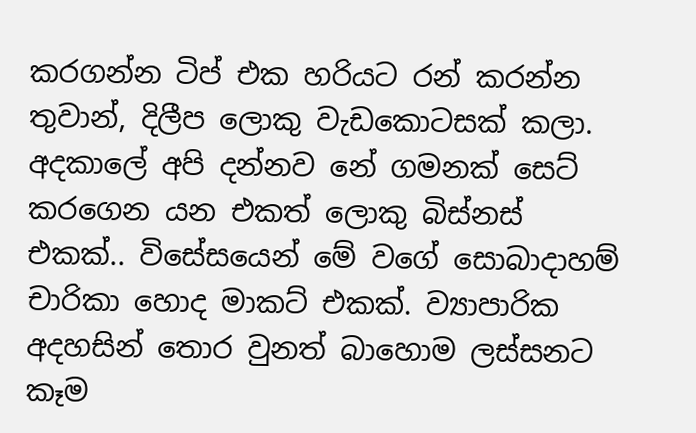කරගන්න ටිප් එක හරියට රන් කරන්න තුවාන්, දිලීප ලොකු වැඩකොටසක් කලා. අදකාලේ අපි දන්නව නේ ගමනක් සෙට් කරගෙන යන එකත් ලොකු බිස්නස් එකක්.. විසේසයෙන් මේ වගේ සොබාදාහම් චාරිකා හොද මාකට් එකක්. ව්‍යාපාරික අදහසින් තොර වුනත් බාහොම ලස්සනට කෑම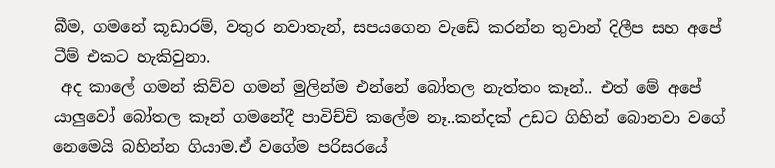බීම, ගමනේ කූඩාරම්, වතුර නවාතැන්, සපයගෙන වැඩේ කරන්න තුවාන් දිලීප සහ අපේ ටීම් එකට හැකිවුනා.
 අද කාලේ ගමන් කිව්ව ගමන් මුලින්ම එන්නේ බෝතල නැත්තං කෑන්.. එත් මේ අපේ යාලුවෝ බෝතල කෑන් ගමනේදී පාවිච්චි කලේම නෑ..කන්දක් උඩට ගිහින් බොනවා වගේ නෙමෙයි බහින්න ගියාම.ඒ වගේම පරිසරයේ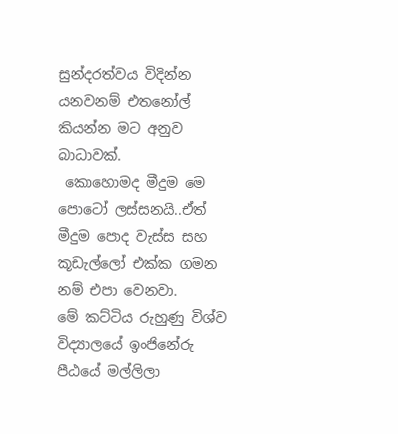සුන්දරත්වය විදින්න යනවනම් එතනෝල් කියන්න මට අනුව බාධාවක්.
 කොහොමද මීදුම මෙ පොටෝ ලස්සනයි..ඒත් මීදුම පොද වැස්ස සහ කූඩැල්ලෝ එක්ක ගමන නම් එපා වෙනවා.
මේ කට්ටිය රුහුණු විශ්ව විද්‍යාලයේ ඉංජිනේරු පීඨයේ මල්ලිලා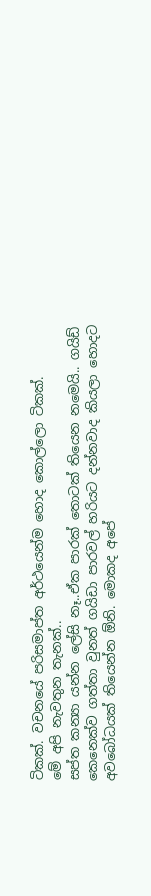ටිකක්. වචනයේ පරිසමාප්ත අර්ථයෙන්ම හොද කොල්ලො ටිකක්.
මේ අපි නැවතුන තැනක්..
සප්ත කන්‍යා යන්න ලේසි නෑ..ඒක පාරක් තොටක් තියෙන නමෙයි.. ගයිඩ් කෙනෙක්ව ගත්තා වුනත් ගයිඩා පාරවල් හරියට දන්නවාද කියලා හොදට අවබෝධයක් තියෙන්න ඕනි. මොකද අපේ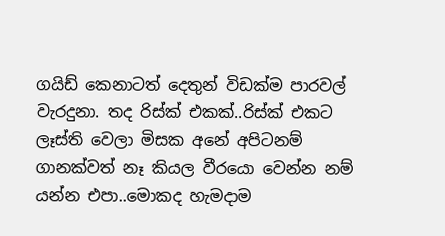ගයිඩ් කෙනාටත් දෙතුන් විඩක්ම පාරවල් වැරදුනා. තද රිස්ක් එකක්..රිස්ක් එකට ලෑස්ති වෙලා මිසක අනේ අපිටනම් ගානක්වත් නෑ කියල වීරයො වෙන්න නම් යන්න එපා..මොකද හැමදාම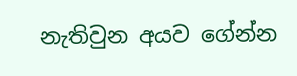නැතිවුන අයව ගේන්න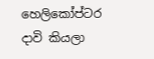හෙලිකෝප්ටර දාවි කියලා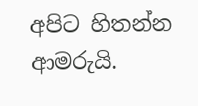අපිට හිතන්න ආමරුයි.